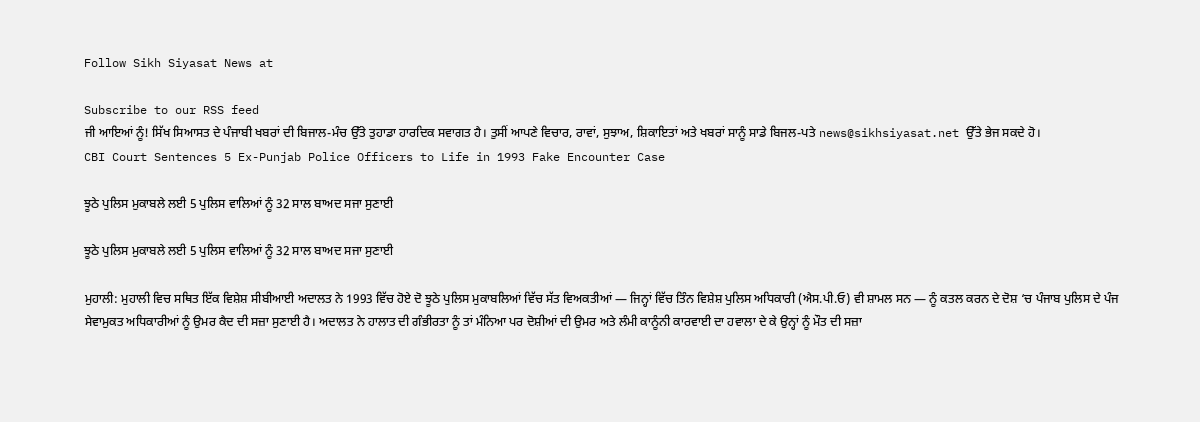Follow Sikh Siyasat News at

Subscribe to our RSS feed
ਜੀ ਆਇਆਂ ਨੂੰ! ਸਿੱਖ ਸਿਆਸਤ ਦੇ ਪੰਜਾਬੀ ਖਬਰਾਂ ਦੀ ਬਿਜਾਲ-ਮੰਚ ਉੱਤੇ ਤੁਹਾਡਾ ਹਾਰਦਿਕ ਸਵਾਗਤ ਹੈ। ਤੁਸੀਂ ਆਪਣੇ ਵਿਚਾਰ, ਰਾਵਾਂ, ਸੁਝਾਅ, ਸ਼ਿਕਾਇਤਾਂ ਅਤੇ ਖਬਰਾਂ ਸਾਨੂੰ ਸਾਡੇ ਬਿਜਲ-ਪਤੇ news@sikhsiyasat.net ਉੱਤੇ ਭੇਜ ਸਕਦੇ ਹੋ।
CBI Court Sentences 5 Ex-Punjab Police Officers to Life in 1993 Fake Encounter Case

ਝੂਠੇ ਪੁਲਿਸ ਮੁਕਾਬਲੇ ਲਈ 5 ਪੁਲਿਸ ਵਾਲਿਆਂ ਨੂੰ 32 ਸਾਲ ਬਾਅਦ ਸਜਾ ਸੁਣਾਈ

ਝੂਠੇ ਪੁਲਿਸ ਮੁਕਾਬਲੇ ਲਈ 5 ਪੁਲਿਸ ਵਾਲਿਆਂ ਨੂੰ 32 ਸਾਲ ਬਾਅਦ ਸਜਾ ਸੁਣਾਈ

ਮੁਹਾਲੀ: ਮੁਹਾਲੀ ਵਿਚ ਸਥਿਤ ਇੱਕ ਵਿਸ਼ੇਸ਼ ਸੀਬੀਆਈ ਅਦਾਲਤ ਨੇ 1993 ਵਿੱਚ ਹੋਏ ਦੋ ਝੂਠੇ ਪੁਲਿਸ ਮੁਕਾਬਲਿਆਂ ਵਿੱਚ ਸੱਤ ਵਿਅਕਤੀਆਂ — ਜਿਨ੍ਹਾਂ ਵਿੱਚ ਤਿੰਨ ਵਿਸ਼ੇਸ਼ ਪੁਲਿਸ ਅਧਿਕਾਰੀ (ਐਸ.ਪੀ.ਓ) ਵੀ ਸ਼ਾਮਲ ਸਨ — ਨੂੰ ਕਤਲ ਕਰਨ ਦੇ ਦੋਸ਼ ‘ਚ ਪੰਜਾਬ ਪੁਲਿਸ ਦੇ ਪੰਜ ਸੇਵਾਮੁਕਤ ਅਧਿਕਾਰੀਆਂ ਨੂੰ ਉਮਰ ਕੈਦ ਦੀ ਸਜ਼ਾ ਸੁਣਾਈ ਹੈ। ਅਦਾਲਤ ਨੇ ਹਾਲਾਤ ਦੀ ਗੰਭੀਰਤਾ ਨੂੰ ਤਾਂ ਮੰਨਿਆ ਪਰ ਦੋਸ਼ੀਆਂ ਦੀ ਉਮਰ ਅਤੇ ਲੰਮੀ ਕਾਨੂੰਨੀ ਕਾਰਵਾਈ ਦਾ ਹਵਾਲਾ ਦੇ ਕੇ ਉਨ੍ਹਾਂ ਨੂੰ ਮੌਤ ਦੀ ਸਜ਼ਾ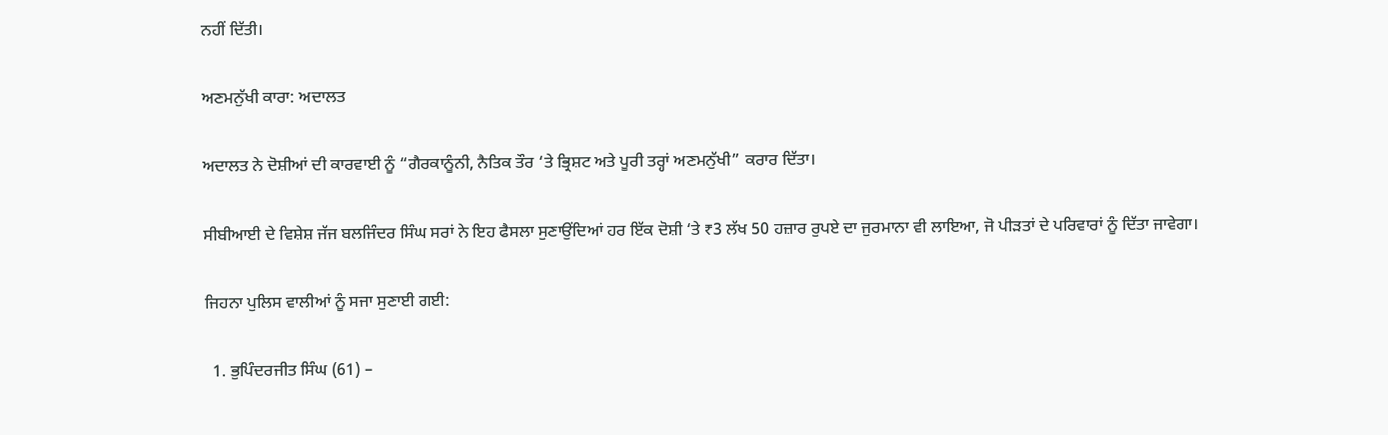ਨਹੀਂ ਦਿੱਤੀ।

ਅਣਮਨੁੱਖੀ ਕਾਰਾ: ਅਦਾਲਤ

ਅਦਾਲਤ ਨੇ ਦੋਸ਼ੀਆਂ ਦੀ ਕਾਰਵਾਈ ਨੂੰ “ਗੈਰਕਾਨੂੰਨੀ, ਨੈਤਿਕ ਤੌਰ ‘ਤੇ ਭ੍ਰਿਸ਼ਟ ਅਤੇ ਪੂਰੀ ਤਰ੍ਹਾਂ ਅਣਮਨੁੱਖੀ” ਕਰਾਰ ਦਿੱਤਾ।

ਸੀਬੀਆਈ ਦੇ ਵਿਸ਼ੇਸ਼ ਜੱਜ ਬਲਜਿੰਦਰ ਸਿੰਘ ਸਰਾਂ ਨੇ ਇਹ ਫੈਸਲਾ ਸੁਣਾਉਂਦਿਆਂ ਹਰ ਇੱਕ ਦੋਸ਼ੀ ‘ਤੇ ₹3 ਲੱਖ 50 ਹਜ਼ਾਰ ਰੁਪਏ ਦਾ ਜੁਰਮਾਨਾ ਵੀ ਲਾਇਆ, ਜੋ ਪੀੜਤਾਂ ਦੇ ਪਰਿਵਾਰਾਂ ਨੂੰ ਦਿੱਤਾ ਜਾਵੇਗਾ।

ਜਿਹਨਾ ਪੁਲਿਸ ਵਾਲੀਆਂ ਨੂੰ ਸਜਾ ਸੁਣਾਈ ਗਈ:

  1. ਭੁਪਿੰਦਰਜੀਤ ਸਿੰਘ (61) –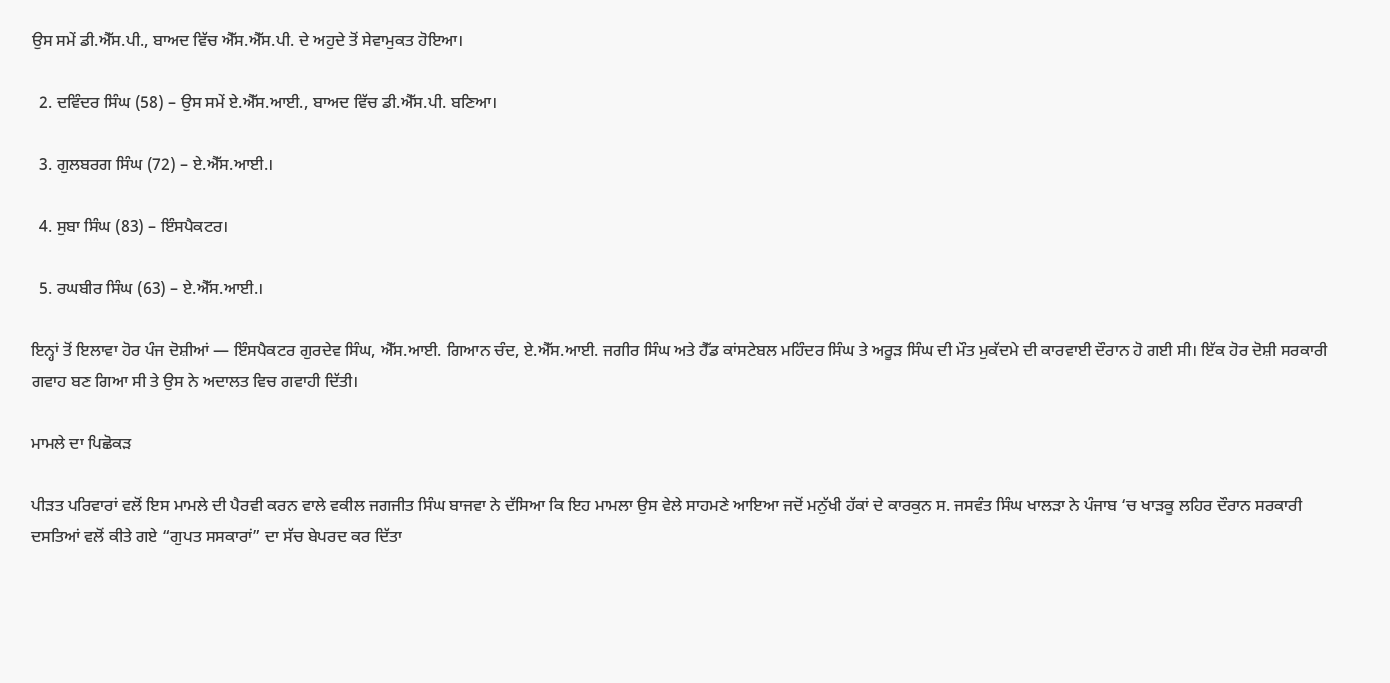ਉਸ ਸਮੇਂ ਡੀ.ਐੱਸ.ਪੀ., ਬਾਅਦ ਵਿੱਚ ਐੱਸ.ਐੱਸ.ਪੀ. ਦੇ ਅਹੁਦੇ ਤੋਂ ਸੇਵਾਮੁਕਤ ਹੋਇਆ।

  2. ਦਵਿੰਦਰ ਸਿੰਘ (58) – ਉਸ ਸਮੇਂ ਏ.ਐੱਸ.ਆਈ., ਬਾਅਦ ਵਿੱਚ ਡੀ.ਐੱਸ.ਪੀ. ਬਣਿਆ।

  3. ਗੁਲਬਰਗ ਸਿੰਘ (72) – ਏ.ਐੱਸ.ਆਈ.।

  4. ਸੁਬਾ ਸਿੰਘ (83) – ਇੰਸਪੈਕਟਰ।

  5. ਰਘਬੀਰ ਸਿੰਘ (63) – ਏ.ਐੱਸ.ਆਈ.।

ਇਨ੍ਹਾਂ ਤੋਂ ਇਲਾਵਾ ਹੋਰ ਪੰਜ ਦੋਸ਼ੀਆਂ — ਇੰਸਪੈਕਟਰ ਗੁਰਦੇਵ ਸਿੰਘ, ਐੱਸ.ਆਈ. ਗਿਆਨ ਚੰਦ, ਏ.ਐੱਸ.ਆਈ. ਜਗੀਰ ਸਿੰਘ ਅਤੇ ਹੈੱਡ ਕਾਂਸਟੇਬਲ ਮਹਿੰਦਰ ਸਿੰਘ ਤੇ ਅਰੂੜ ਸਿੰਘ ਦੀ ਮੌਤ ਮੁਕੱਦਮੇ ਦੀ ਕਾਰਵਾਈ ਦੌਰਾਨ ਹੋ ਗਈ ਸੀ। ਇੱਕ ਹੋਰ ਦੋਸ਼ੀ ਸਰਕਾਰੀ ਗਵਾਹ ਬਣ ਗਿਆ ਸੀ ਤੇ ਉਸ ਨੇ ਅਦਾਲਤ ਵਿਚ ਗਵਾਹੀ ਦਿੱਤੀ।

ਮਾਮਲੇ ਦਾ ਪਿਛੋਕੜ

ਪੀੜਤ ਪਰਿਵਾਰਾਂ ਵਲੋਂ ਇਸ ਮਾਮਲੇ ਦੀ ਪੈਰਵੀ ਕਰਨ ਵਾਲੇ ਵਕੀਲ ਜਗਜੀਤ ਸਿੰਘ ਬਾਜਵਾ ਨੇ ਦੱਸਿਆ ਕਿ ਇਹ ਮਾਮਲਾ ਉਸ ਵੇਲੇ ਸਾਹਮਣੇ ਆਇਆ ਜਦੋਂ ਮਨੁੱਖੀ ਹੱਕਾਂ ਦੇ ਕਾਰਕੁਨ ਸ. ਜਸਵੰਤ ਸਿੰਘ ਖਾਲੜਾ ਨੇ ਪੰਜਾਬ ‘ਚ ਖਾੜਕੂ ਲਹਿਰ ਦੌਰਾਨ ਸਰਕਾਰੀ ਦਸਤਿਆਂ ਵਲੋਂ ਕੀਤੇ ਗਏ “ਗੁਪਤ ਸਸਕਾਰਾਂ” ਦਾ ਸੱਚ ਬੇਪਰਦ ਕਰ ਦਿੱਤਾ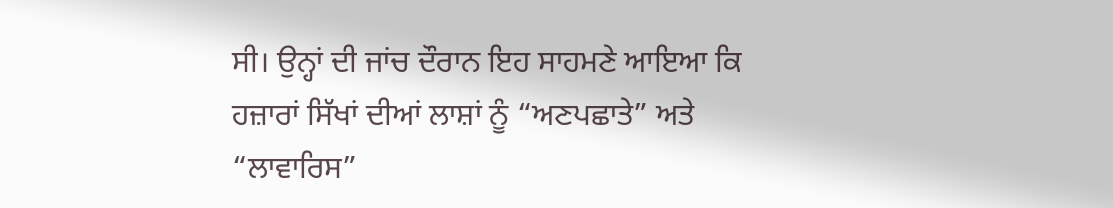ਸੀ। ਉਨ੍ਹਾਂ ਦੀ ਜਾਂਚ ਦੌਰਾਨ ਇਹ ਸਾਹਮਣੇ ਆਇਆ ਕਿ ਹਜ਼ਾਰਾਂ ਸਿੱਖਾਂ ਦੀਆਂ ਲਾਸ਼ਾਂ ਨੂੰ “ਅਣਪਛਾਤੇ” ਅਤੇ “ਲਾਵਾਰਿਸ”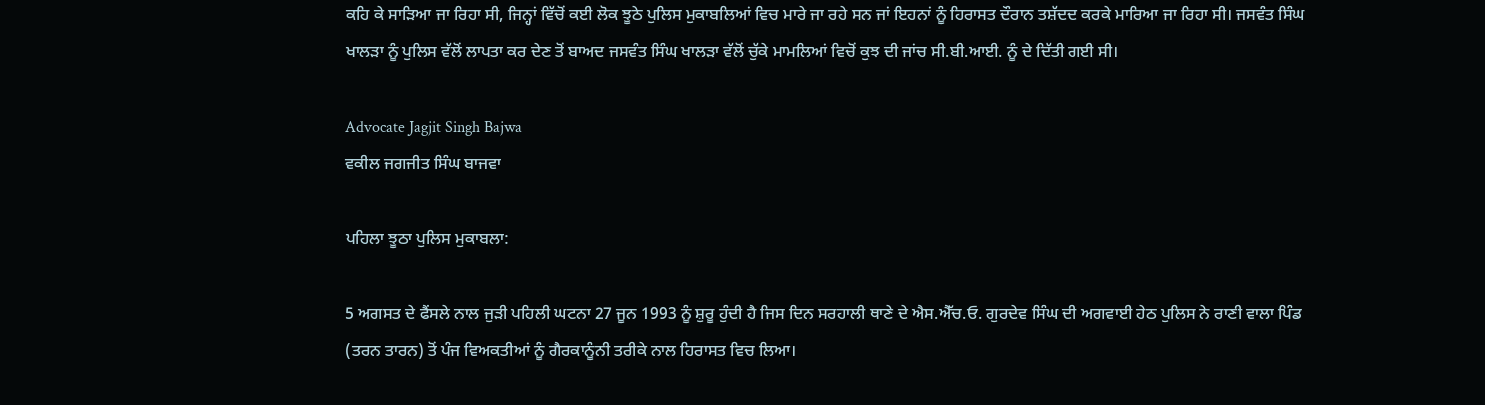ਕਹਿ ਕੇ ਸਾੜਿਆ ਜਾ ਰਿਹਾ ਸੀ, ਜਿਨ੍ਹਾਂ ਵਿੱਚੋਂ ਕਈ ਲੋਕ ਝੂਠੇ ਪੁਲਿਸ ਮੁਕਾਬਲਿਆਂ ਵਿਚ ਮਾਰੇ ਜਾ ਰਹੇ ਸਨ ਜਾਂ ਇਹਨਾਂ ਨੂੰ ਹਿਰਾਸਤ ਦੌਰਾਨ ਤਸ਼ੱਦਦ ਕਰਕੇ ਮਾਰਿਆ ਜਾ ਰਿਹਾ ਸੀ। ਜਸਵੰਤ ਸਿੰਘ ਖਾਲੜਾ ਨੂੰ ਪੁਲਿਸ ਵੱਲੋਂ ਲਾਪਤਾ ਕਰ ਦੇਣ ਤੋਂ ਬਾਅਦ ਜਸਵੰਤ ਸਿੰਘ ਖਾਲੜਾ ਵੱਲੋਂ ਚੁੱਕੇ ਮਾਮਲਿਆਂ ਵਿਚੋਂ ਕੁਝ ਦੀ ਜਾਂਚ ਸੀ.ਬੀ.ਆਈ. ਨੂੰ ਦੇ ਦਿੱਤੀ ਗਈ ਸੀ।

Advocate Jagjit Singh Bajwa
ਵਕੀਲ ਜਗਜੀਤ ਸਿੰਘ ਬਾਜਵਾ

ਪਹਿਲਾ ਝੂਠਾ ਪੁਲਿਸ ਮੁਕਾਬਲਾ:

5 ਅਗਸਤ ਦੇ ਫੈਂਸਲੇ ਨਾਲ ਜੁੜੀ ਪਹਿਲੀ ਘਟਨਾ 27 ਜੂਨ 1993 ਨੂੰ ਸ਼ੁਰੂ ਹੁੰਦੀ ਹੈ ਜਿਸ ਦਿਨ ਸਰਹਾਲੀ ਥਾਣੇ ਦੇ ਐਸ.ਐੱਚ.ਓ. ਗੁਰਦੇਵ ਸਿੰਘ ਦੀ ਅਗਵਾਈ ਹੇਠ ਪੁਲਿਸ ਨੇ ਰਾਣੀ ਵਾਲਾ ਪਿੰਡ (ਤਰਨ ਤਾਰਨ) ਤੋਂ ਪੰਜ ਵਿਅਕਤੀਆਂ ਨੂੰ ਗੈਰਕਾਨੂੰਨੀ ਤਰੀਕੇ ਨਾਲ ਹਿਰਾਸਤ ਵਿਚ ਲਿਆ।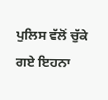ਪੁਲਿਸ ਵੱਲੋਂ ਚੁੱਕੇ ਗਏ ਇਹਨਾ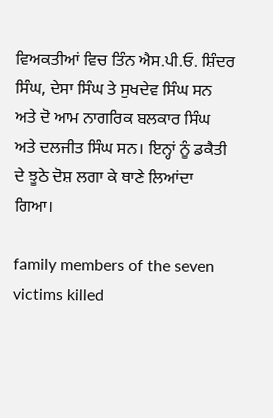ਵਿਅਕਤੀਆਂ ਵਿਚ ਤਿੰਨ ਐਸ.ਪੀ.ਓ. ਸ਼ਿੰਦਰ ਸਿੰਘ, ਦੇਸਾ ਸਿੰਘ ਤੇ ਸੁਖਦੇਵ ਸਿੰਘ ਸਨ ਅਤੇ ਦੋ ਆਮ ਨਾਗਰਿਕ ਬਲਕਾਰ ਸਿੰਘ ਅਤੇ ਦਲਜੀਤ ਸਿੰਘ ਸਨ। ਇਨ੍ਹਾਂ ਨੂੰ ਡਕੈਤੀ ਦੇ ਝੂਠੇ ਦੋਸ਼ ਲਗਾ ਕੇ ਥਾਣੇ ਲਿਆਂਦਾ ਗਿਆ।

family members of the seven victims killed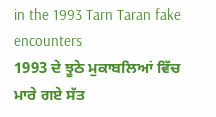in the 1993 Tarn Taran fake encounters
1993 ਦੇ ਝੂਠੇ ਮੁਕਾਬਲਿਆਂ ਵਿੱਚ ਮਾਰੇ ਗਏ ਸੱਤ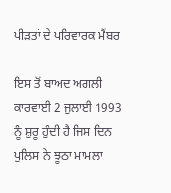ਪੀੜਤਾਂ ਦੇ ਪਰਿਵਾਰਕ ਮੈਂਬਰ

ਇਸ ਤੋਂ ਬਾਅਦ ਅਗਲੀ ਕਾਰਵਾਈ 2 ਜੁਲਾਈ 1993 ਨੂੰ ਸ਼ੁਰੂ ਹੁੰਦੀ ਹੈ ਜਿਸ ਦਿਨ ਪੁਲਿਸ ਨੇ ਝੂਠਾ ਮਾਮਲਾ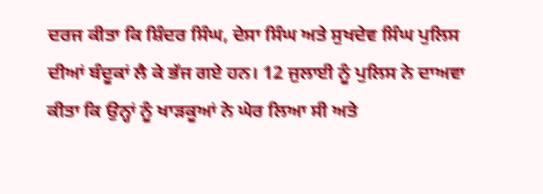ਦਰਜ ਕੀਤਾ ਕਿ ਸ਼ਿੰਦਰ ਸਿੰਘ, ਦੇਸਾ ਸਿੰਘ ਅਤੇ ਸੁਖਦੇਵ ਸਿੰਘ ਪੁਲਿਸ ਦੀਆਂ ਬੰਦੂਕਾਂ ਲੈ ਕੇ ਭੱਜ ਗਏ ਹਨ। 12 ਜੁਲਾਈ ਨੂੰ ਪੁਲਿਸ ਨੇ ਦਾਅਵਾ ਕੀਤਾ ਕਿ ਉਨ੍ਹਾਂ ਨੂੰ ਖਾੜਕੂਆਂ ਨੇ ਘੇਰ ਲਿਆ ਸੀ ਅਤੇ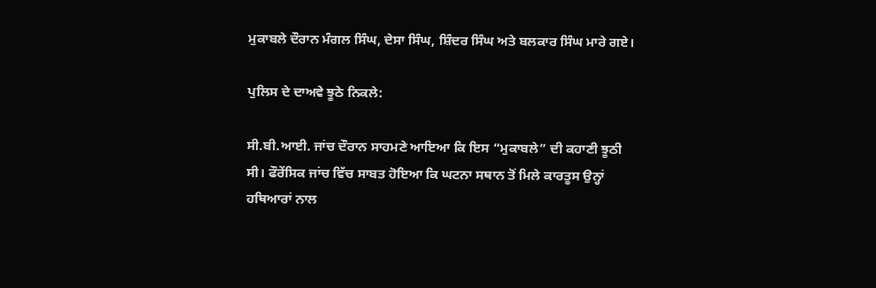ਮੁਕਾਬਲੇ ਦੌਰਾਨ ਮੰਗਲ ਸਿੰਘ, ਦੇਸਾ ਸਿੰਘ, ਸ਼ਿੰਦਰ ਸਿੰਘ ਅਤੇ ਬਲਕਾਰ ਸਿੰਘ ਮਾਰੇ ਗਏ।

ਪੁਲਿਸ ਦੇ ਦਾਅਵੇ ਝੂਠੇ ਨਿਕਲੇ:

ਸੀ.ਬੀ.ਆਈ. ਜਾਂਚ ਦੌਰਾਨ ਸਾਹਮਣੇ ਆਇਆ ਕਿ ਇਸ “ਮੁਕਾਬਲੇ” ਦੀ ਕਹਾਣੀ ਝੂਠੀ ਸੀ। ਫੌਰੇਂਸਿਕ ਜਾਂਚ ਵਿੱਚ ਸਾਬਤ ਹੋਇਆ ਕਿ ਘਟਨਾ ਸਥਾਨ ਤੋਂ ਮਿਲੇ ਕਾਰਤੂਸ ਉਨ੍ਹਾਂ ਹਥਿਆਰਾਂ ਨਾਲ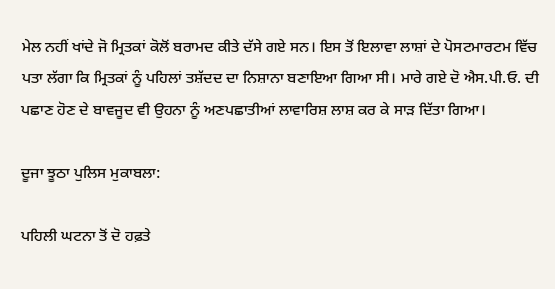ਮੇਲ ਨਹੀਂ ਖਾਂਦੇ ਜੋ ਮ੍ਰਿਤਕਾਂ ਕੋਲੋਂ ਬਰਾਮਦ ਕੀਤੇ ਦੱਸੇ ਗਏ ਸਨ। ਇਸ ਤੋਂ ਇਲਾਵਾ ਲਾਸ਼ਾਂ ਦੇ ਪੋਸਟਮਾਰਟਮ ਵਿੱਚ ਪਤਾ ਲੱਗਾ ਕਿ ਮ੍ਰਿਤਕਾਂ ਨੂੰ ਪਹਿਲਾਂ ਤਸ਼ੱਦਦ ਦਾ ਨਿਸ਼ਾਨਾ ਬਣਾਇਆ ਗਿਆ ਸੀ। ਮਾਰੇ ਗਏ ਦੋ ਐਸ.ਪੀ.ਓ. ਦੀ ਪਛਾਣ ਹੋਣ ਦੇ ਬਾਵਜੂਦ ਵੀ ਉਹਨਾ ਨੂੰ ਅਣਪਛਾਤੀਆਂ ਲਾਵਾਰਿਸ਼ ਲਾਸ਼ ਕਰ ਕੇ ਸਾੜ ਦਿੱਤਾ ਗਿਆ।

ਦੂਜਾ ਝੂਠਾ ਪੁਲਿਸ ਮੁਕਾਬਲਾ:

ਪਹਿਲੀ ਘਟਨਾ ਤੋਂ ਦੋ ਹਫ਼ਤੇ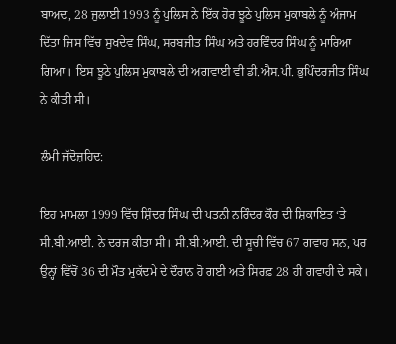ਬਾਅਦ, 28 ਜੁਲਾਈ 1993 ਨੂੰ ਪੁਲਿਸ ਨੇ ਇੱਕ ਹੋਰ ਝੂਠੇ ਪੁਲਿਸ ਮੁਕਾਬਲੇ ਨੂੰ ਅੰਜਾਮ ਦਿੱਤਾ ਜਿਸ ਵਿੱਚ ਸੁਖਦੇਵ ਸਿੰਘ, ਸਰਬਜੀਤ ਸਿੰਘ ਅਤੇ ਹਰਵਿੰਦਰ ਸਿੰਘ ਨੂੰ ਮਾਰਿਆ ਗਿਆ। ਇਸ ਝੂਠੇ ਪੁਲਿਸ ਮੁਕਾਬਲੇ ਦੀ ਅਗਵਾਈ ਵੀ ਡੀ.ਐਸ.ਪੀ. ਭੁਪਿੰਦਰਜੀਤ ਸਿੰਘ ਨੇ ਕੀਤੀ ਸੀ।

ਲੰਮੀ ਜੱਦੋਜ਼ਹਿਦ:

ਇਹ ਮਾਮਲਾ 1999 ਵਿੱਚ ਸ਼ਿੰਦਰ ਸਿੰਘ ਦੀ ਪਤਨੀ ਨਰਿੰਦਰ ਕੌਰ ਦੀ ਸ਼ਿਕਾਇਤ ‘ਤੇ ਸੀ.ਬੀ.ਆਈ. ਨੇ ਦਰਜ ਕੀਤਾ ਸੀ। ਸੀ.ਬੀ.ਆਈ. ਦੀ ਸੂਚੀ ਵਿੱਚ 67 ਗਵਾਹ ਸਨ, ਪਰ ਉਨ੍ਹਾਂ ਵਿੱਚੋਂ 36 ਦੀ ਮੌਤ ਮੁਕੱਦਮੇ ਦੇ ਦੌਰਾਨ ਹੋ ਗਈ ਅਤੇ ਸਿਰਫ਼ 28 ਹੀ ਗਵਾਹੀ ਦੇ ਸਕੇ।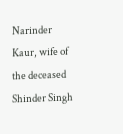Narinder Kaur, wife of the deceased Shinder Singh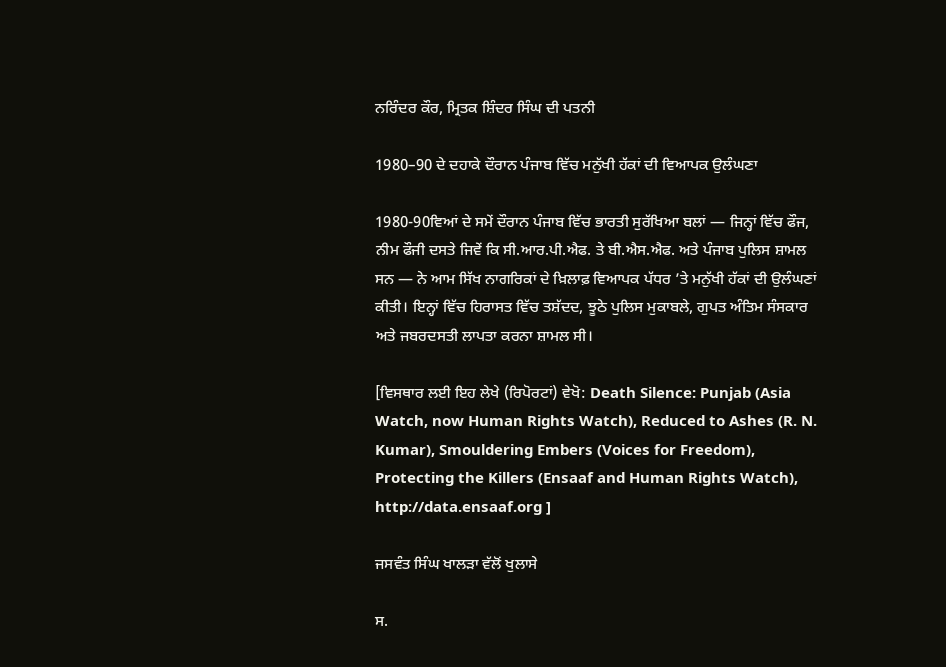ਨਰਿੰਦਰ ਕੌਰ, ਮ੍ਰਿਤਕ ਸ਼ਿੰਦਰ ਸਿੰਘ ਦੀ ਪਤਨੀ

1980–90 ਦੇ ਦਹਾਕੇ ਦੌਰਾਨ ਪੰਜਾਬ ਵਿੱਚ ਮਨੁੱਖੀ ਹੱਕਾਂ ਦੀ ਵਿਆਪਕ ਉਲੰਘਣਾ

1980-90ਵਿਆਂ ਦੇ ਸਮੇਂ ਦੌਰਾਨ ਪੰਜਾਬ ਵਿੱਚ ਭਾਰਤੀ ਸੁਰੱਖਿਆ ਬਲਾਂ — ਜਿਨ੍ਹਾਂ ਵਿੱਚ ਫੌਜ, ਨੀਮ ਫੌਜੀ ਦਸਤੇ ਜਿਵੇਂ ਕਿ ਸੀ.ਆਰ.ਪੀ.ਐਫ. ਤੇ ਬੀ.ਐਸ.ਐਫ. ਅਤੇ ਪੰਜਾਬ ਪੁਲਿਸ ਸ਼ਾਮਲ ਸਨ — ਨੇ ਆਮ ਸਿੱਖ ਨਾਗਰਿਕਾਂ ਦੇ ਖ਼ਿਲਾਫ਼ ਵਿਆਪਕ ਪੱਧਰ ’ਤੇ ਮਨੁੱਖੀ ਹੱਕਾਂ ਦੀ ਉਲੰਘਣਾਂ ਕੀਤੀ। ਇਨ੍ਹਾਂ ਵਿੱਚ ਹਿਰਾਸਤ ਵਿੱਚ ਤਸ਼ੱਦਦ, ਝੂਠੇ ਪੁਲਿਸ ਮੁਕਾਬਲੇ, ਗੁਪਤ ਅੰਤਿਮ ਸੰਸਕਾਰ ਅਤੇ ਜਬਰਦਸਤੀ ਲਾਪਤਾ ਕਰਨਾ ਸ਼ਾਮਲ ਸੀ।

[ਵਿਸਥਾਰ ਲਈ ਇਹ ਲੇਖੇ (ਰਿਪੋਰਟਾਂ) ਵੇਖੋ: Death Silence: Punjab (Asia Watch, now Human Rights Watch), Reduced to Ashes (R. N. Kumar), Smouldering Embers (Voices for Freedom), Protecting the Killers (Ensaaf and Human Rights Watch), http://data.ensaaf.org ]

ਜਸਵੰਤ ਸਿੰਘ ਖਾਲੜਾ ਵੱਲੋਂ ਖੁਲਾਸੇ

ਸ.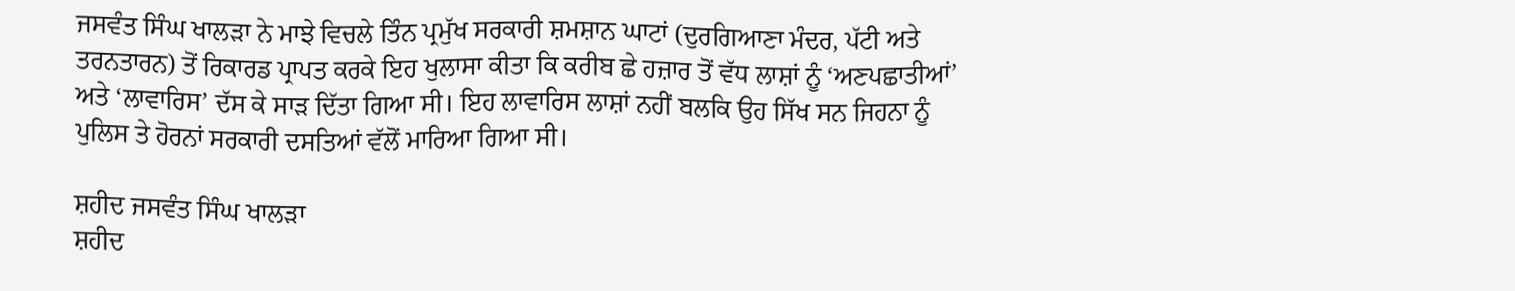ਜਸਵੰਤ ਸਿੰਘ ਖਾਲੜਾ ਨੇ ਮਾਝੇ ਵਿਚਲੇ ਤਿੰਨ ਪ੍ਰਮੁੱਖ ਸਰਕਾਰੀ ਸ਼ਮਸ਼ਾਨ ਘਾਟਾਂ (ਦੁਰਗਿਆਣਾ ਮੰਦਰ, ਪੱਟੀ ਅਤੇ ਤਰਨਤਾਰਨ) ਤੋਂ ਰਿਕਾਰਡ ਪ੍ਰਾਪਤ ਕਰਕੇ ਇਹ ਖੁਲਾਸਾ ਕੀਤਾ ਕਿ ਕਰੀਬ ਛੇ ਹਜ਼ਾਰ ਤੋਂ ਵੱਧ ਲਾਸ਼ਾਂ ਨੂੰ ‘ਅਣਪਛਾਤੀਆਂ’ ਅਤੇ ‘ਲਾਵਾਰਿਸ’ ਦੱਸ ਕੇ ਸਾੜ ਦਿੱਤਾ ਗਿਆ ਸੀ। ਇਹ ਲਾਵਾਰਿਸ ਲਾਸ਼ਾਂ ਨਹੀਂ ਬਲਕਿ ਉਹ ਸਿੱਖ ਸਨ ਜਿਹਨਾ ਨੂੰ ਪੁਲਿਸ ਤੇ ਹੋਰਨਾਂ ਸਰਕਾਰੀ ਦਸਤਿਆਂ ਵੱਲੋਂ ਮਾਰਿਆ ਗਿਆ ਸੀ।

ਸ਼ਹੀਦ ਜਸਵੰਤ ਸਿੰਘ ਖਾਲੜਾ
ਸ਼ਹੀਦ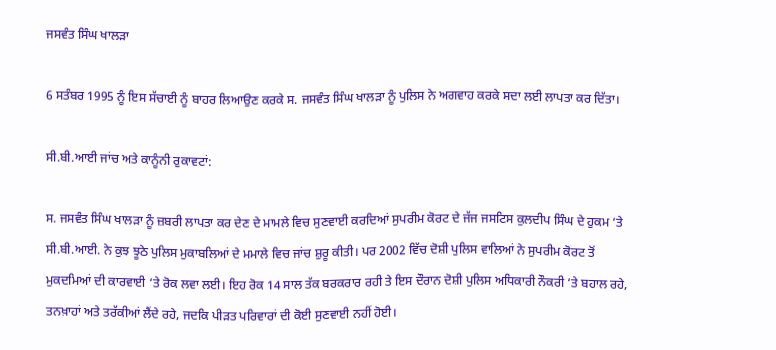ਜਸਵੰਤ ਸਿੰਘ ਖਾਲੜਾ

6 ਸਤੰਬਰ 1995 ਨੂੰ ਇਸ ਸੱਚਾਈ ਨੂੰ ਬਾਹਰ ਲਿਆਉਣ ਕਰਕੇ ਸ. ਜਸਵੰਤ ਸਿੰਘ ਖਾਲੜਾ ਨੂੰ ਪੁਲਿਸ ਨੇ ਅਗਵਾਹ ਕਰਕੇ ਸਦਾ ਲਈ ਲਾਪਤਾ ਕਰ ਦਿੱਤਾ।

ਸੀ.ਬੀ.ਆਈ ਜਾਂਚ ਅਤੇ ਕਾਨੂੰਨੀ ਰੁਕਾਵਟਾਂ:

ਸ. ਜਸਵੰਤ ਸਿੰਘ ਖਾਲੜਾ ਨੂੰ ਜ਼ਬਰੀ ਲਾਪਤਾ ਕਰ ਦੇਣ ਦੇ ਮਾਮਲੇ ਵਿਚ ਸੁਣਵਾਈ ਕਰਦਿਆਂ ਸੁਪਰੀਮ ਕੋਰਟ ਦੇ ਜੱਜ ਜਸਟਿਸ ਕੁਲਦੀਪ ਸਿੰਘ ਦੇ ਹੁਕਮ ‘ਤੇ ਸੀ.ਬੀ.ਆਈ. ਨੇ ਕੁਝ ਝੂਠੇ ਪੁਲਿਸ ਮੁਕਾਬਲਿਆਂ ਦੇ ਮਮਾਲੇ ਵਿਚ ਜਾਂਚ ਸ਼ੁਰੂ ਕੀਤੀ। ਪਰ 2002 ਵਿੱਚ ਦੋਸ਼ੀ ਪੁਲਿਸ ਵਾਲਿਆਂ ਨੇ ਸੁਪਰੀਮ ਕੋਰਟ ਤੋਂ ਮੁਕਦਮਿਆਂ ਦੀ ਕਾਰਵਾਈ ‘ਤੇ ਰੋਕ ਲਵਾ ਲਈ। ਇਹ ਰੋਕ 14 ਸਾਲ ਤੱਕ ਬਰਕਰਾਰ ਰਹੀ ਤੇ ਇਸ ਦੌਰਾਨ ਦੋਸ਼ੀ ਪੁਲਿਸ ਅਧਿਕਾਰੀ ਨੌਕਰੀ ‘ਤੇ ਬਹਾਲ ਰਹੇ, ਤਨਖ਼ਾਹਾਂ ਅਤੇ ਤਰੱਕੀਆਂ ਲੈਂਦੇ ਰਹੇ, ਜਦਕਿ ਪੀੜਤ ਪਰਿਵਾਰਾਂ ਦੀ ਕੋਈ ਸੁਣਵਾਈ ਨਹੀਂ ਹੋਈ।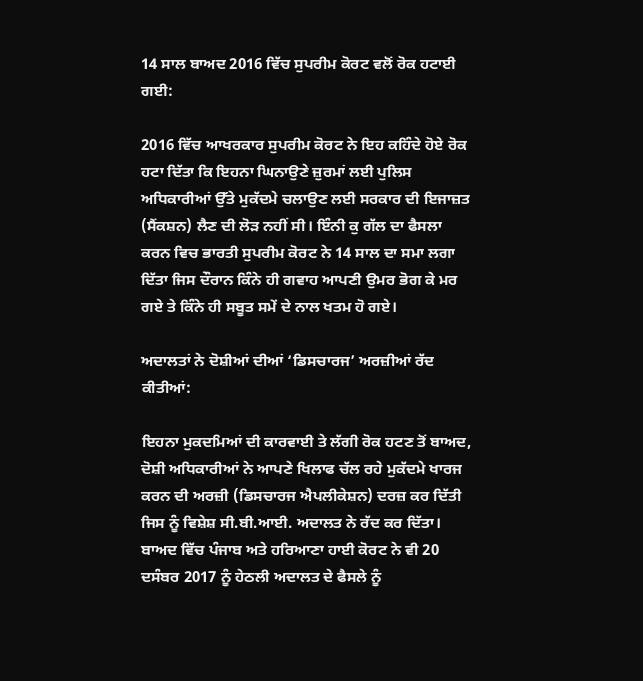14 ਸਾਲ ਬਾਅਦ 2016 ਵਿੱਚ ਸੁਪਰੀਮ ਕੋਰਟ ਵਲੋਂ ਰੋਕ ਹਟਾਈ ਗਈ:

2016 ਵਿੱਚ ਆਖਰਕਾਰ ਸੁਪਰੀਮ ਕੋਰਟ ਨੇ ਇਹ ਕਹਿੰਦੇ ਹੋਏ ਰੋਕ ਹਟਾ ਦਿੱਤਾ ਕਿ ਇਹਨਾ ਘਿਨਾਉਣੇ ਜ਼ੁਰਮਾਂ ਲਈ ਪੁਲਿਸ ਅਧਿਕਾਰੀਆਂ ਉੱਤੇ ਮੁਕੱਦਮੇ ਚਲਾਉਣ ਲਈ ਸਰਕਾਰ ਦੀ ਇਜਾਜ਼ਤ (ਸੈਂਕਸ਼ਨ) ਲੈਣ ਦੀ ਲੋੜ ਨਹੀਂ ਸੀ। ਇੰਨੀ ਕੁ ਗੱਲ ਦਾ ਫੈਸਲਾ ਕਰਨ ਵਿਚ ਭਾਰਤੀ ਸੁਪਰੀਮ ਕੋਰਟ ਨੇ 14 ਸਾਲ ਦਾ ਸਮਾ ਲਗਾ ਦਿੱਤਾ ਜਿਸ ਦੌਰਾਨ ਕਿੰਨੇ ਹੀ ਗਵਾਹ ਆਪਣੀ ਉਮਰ ਭੋਗ ਕੇ ਮਰ ਗਏ ਤੇ ਕਿੰਨੇ ਹੀ ਸਬੂਤ ਸਮੇਂ ਦੇ ਨਾਲ ਖਤਮ ਹੋ ਗਏ।

ਅਦਾਲਤਾਂ ਨੇ ਦੋਸ਼ੀਆਂ ਦੀਆਂ ‘ਡਿਸਚਾਰਜ’ ਅਰਜ਼ੀਆਂ ਰੱਦ ਕੀਤੀਆਂ:

ਇਹਨਾ ਮੁਕਦਮਿਆਂ ਦੀ ਕਾਰਵਾਈ ਤੇ ਲੱਗੀ ਰੋਕ ਹਟਣ ਤੋਂ ਬਾਅਦ, ਦੋਸ਼ੀ ਅਧਿਕਾਰੀਆਂ ਨੇ ਆਪਣੇ ਖਿਲਾਫ ਚੱਲ ਰਹੇ ਮੁਕੱਦਮੇ ਖਾਰਜ ਕਰਨ ਦੀ ਅਰਜ਼ੀ (ਡਿਸਚਾਰਜ ਐਪਲੀਕੇਸ਼ਨ) ਦਰਜ਼ ਕਰ ਦਿੱਤੀ ਜਿਸ ਨੂੰ ਵਿਸ਼ੇਸ਼ ਸੀ.ਬੀ.ਆਈ. ਅਦਾਲਤ ਨੇ ਰੱਦ ਕਰ ਦਿੱਤਾ। ਬਾਅਦ ਵਿੱਚ ਪੰਜਾਬ ਅਤੇ ਹਰਿਆਣਾ ਹਾਈ ਕੋਰਟ ਨੇ ਵੀ 20 ਦਸੰਬਰ 2017 ਨੂੰ ਹੇਠਲੀ ਅਦਾਲਤ ਦੇ ਫੈਸਲੇ ਨੂੰ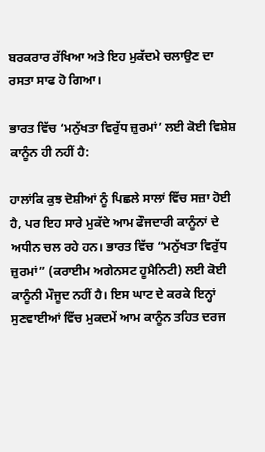ਬਰਕਰਾਰ ਰੱਖਿਆ ਅਤੇ ਇਹ ਮੁਕੱਦਮੇ ਚਲਾਉਣ ਦਾ ਰਸਤਾ ਸਾਫ ਹੋ ਗਿਆ।

ਭਾਰਤ ਵਿੱਚ ‘ਮਨੁੱਖਤਾ ਵਿਰੁੱਧ ਜ਼ੁਰਮਾਂ’ ਲਈ ਕੋਈ ਵਿਸ਼ੇਸ਼ ਕਾਨੂੰਨ ਹੀ ਨਹੀਂ ਹੈ:

ਹਾਲਾਂਕਿ ਕੁਝ ਦੋਸ਼ੀਆਂ ਨੂੰ ਪਿਛਲੇ ਸਾਲਾਂ ਵਿੱਚ ਸਜ਼ਾ ਹੋਈ ਹੈ, ਪਰ ਇਹ ਸਾਰੇ ਮੁਕੱਦੇ ਆਮ ਫੌਜਦਾਰੀ ਕਾਨੂੰਨਾਂ ਦੇ ਅਧੀਨ ਚਲ ਰਹੇ ਹਨ। ਭਾਰਤ ਵਿੱਚ “ਮਨੁੱਖਤਾ ਵਿਰੁੱਧ ਜ਼ੁਰਮਾਂ” (ਕਰਾਈਮ ਅਗੇਨਸਟ ਹੂਮੈਨਿਟੀ) ਲਈ ਕੋਈ ਕਾਨੂੰਨੀ ਮੌਜੂਦ ਨਹੀਂ ਹੈ। ਇਸ ਘਾਟ ਦੇ ਕਰਕੇ ਇਨ੍ਹਾਂ ਸੁਣਵਾਈਆਂ ਵਿੱਚ ਮੁਕਦਮੇਂ ਆਮ ਕਾਨੂੰਨ ਤਹਿਤ ਦਰਜ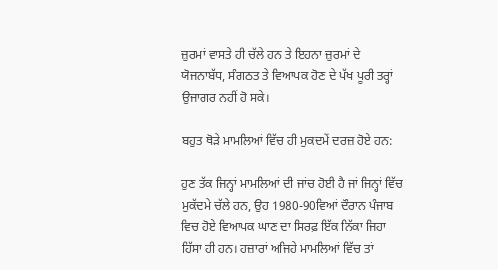ਜ਼ੁਰਮਾਂ ਵਾਸਤੇ ਹੀ ਚੱਲੇ ਹਨ ਤੇ ਇਹਨਾ ਜ਼ੁਰਮਾਂ ਦੇ ਯੋਜਨਾਬੱਧ, ਸੰਗਠਤ ਤੇ ਵਿਆਪਕ ਹੋਣ ਦੇ ਪੱਖ ਪੂਰੀ ਤਰ੍ਹਾਂ ਉਜਾਗਰ ਨਹੀਂ ਹੋ ਸਕੇ।

ਬਹੁਤ ਥੋੜੇ ਮਾਮਲਿਆਂ ਵਿੱਚ ਹੀ ਮੁਕਦਮੇਂ ਦਰਜ਼ ਹੋਏ ਹਨ:

ਹੁਣ ਤੱਕ ਜਿਨ੍ਹਾਂ ਮਾਮਲਿਆਂ ਦੀ ਜਾਂਚ ਹੋਈ ਹੈ ਜਾਂ ਜਿਨ੍ਹਾਂ ਵਿੱਚ ਮੁਕੱਦਮੇ ਚੱਲੇ ਹਨ, ਉਹ 1980-90ਵਿਆਂ ਦੌਰਾਨ ਪੰਜਾਬ ਵਿਚ ਹੋਏ ਵਿਆਪਕ ਘਾਣ ਦਾ ਸਿਰਫ਼ ਇੱਕ ਨਿੱਕਾ ਜਿਹਾ ਹਿੱਸਾ ਹੀ ਹਨ। ਹਜ਼ਾਰਾਂ ਅਜਿਹੇ ਮਾਮਲਿਆਂ ਵਿੱਚ ਤਾਂ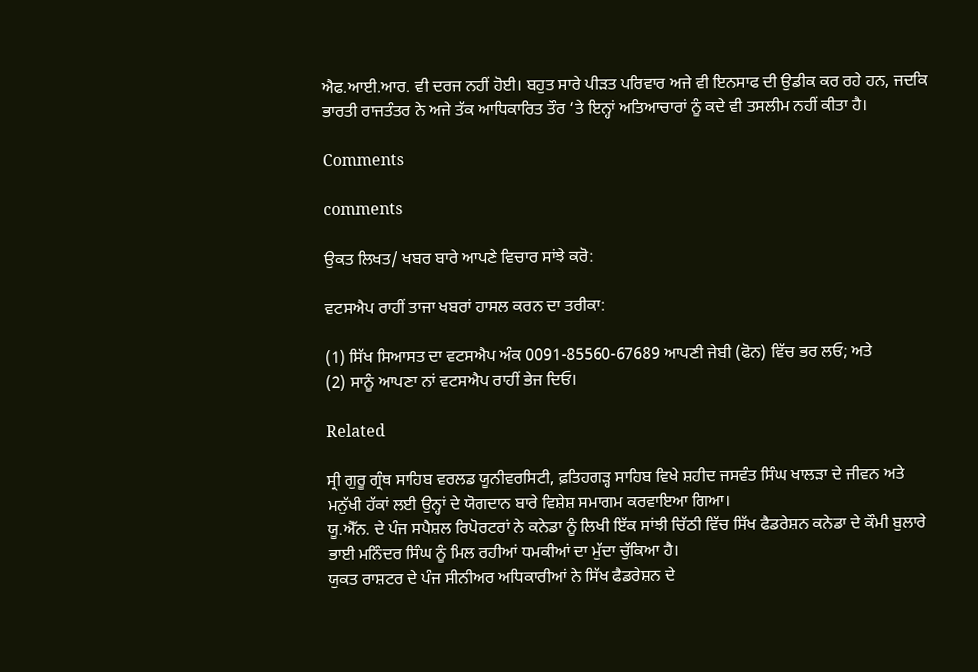ਐਫ.ਆਈ.ਆਰ. ਵੀ ਦਰਜ ਨਹੀਂ ਹੋਈ। ਬਹੁਤ ਸਾਰੇ ਪੀੜਤ ਪਰਿਵਾਰ ਅਜੇ ਵੀ ਇਨਸਾਫ ਦੀ ਉਡੀਕ ਕਰ ਰਹੇ ਹਨ, ਜਦਕਿ ਭਾਰਤੀ ਰਾਜਤੰਤਰ ਨੇ ਅਜੇ ਤੱਕ ਆਧਿਕਾਰਿਤ ਤੌਰ ‘ਤੇ ਇਨ੍ਹਾਂ ਅਤਿਆਚਾਰਾਂ ਨੂੰ ਕਦੇ ਵੀ ਤਸਲੀਮ ਨਹੀਂ ਕੀਤਾ ਹੈ।

Comments

comments

ਉਕਤ ਲਿਖਤ/ ਖਬਰ ਬਾਰੇ ਆਪਣੇ ਵਿਚਾਰ ਸਾਂਝੇ ਕਰੋ:

ਵਟਸਐਪ ਰਾਹੀਂ ਤਾਜਾ ਖਬਰਾਂ ਹਾਸਲ ਕਰਨ ਦਾ ਤਰੀਕਾ:

(1) ਸਿੱਖ ਸਿਆਸਤ ਦਾ ਵਟਸਐਪ ਅੰਕ 0091-85560-67689 ਆਪਣੀ ਜੇਬੀ (ਫੋਨ) ਵਿੱਚ ਭਰ ਲਓ; ਅਤੇ
(2) ਸਾਨੂੰ ਆਪਣਾ ਨਾਂ ਵਟਸਐਪ ਰਾਹੀਂ ਭੇਜ ਦਿਓ।

Related

ਸ੍ਰੀ ਗੁਰੂ ਗ੍ਰੰਥ ਸਾਹਿਬ ਵਰਲਡ ਯੂਨੀਵਰਸਿਟੀ, ਫ਼ਤਿਹਗੜ੍ਹ ਸਾਹਿਬ ਵਿਖੇ ਸ਼ਹੀਦ ਜਸਵੰਤ ਸਿੰਘ ਖਾਲੜਾ ਦੇ ਜੀਵਨ ਅਤੇ ਮਨੁੱਖੀ ਹੱਕਾਂ ਲਈ ਉਨ੍ਹਾਂ ਦੇ ਯੋਗਦਾਨ ਬਾਰੇ ਵਿਸ਼ੇਸ਼ ਸਮਾਗਮ ਕਰਵਾਇਆ ਗਿਆ।
ਯੂ.ਐੱਨ. ਦੇ ਪੰਜ ਸਪੈਸ਼ਲ ਰਿਪੋਰਟਰਾਂ ਨੇ ਕਨੇਡਾ ਨੂੰ ਲਿਖੀ ਇੱਕ ਸਾਂਝੀ ਚਿੱਠੀ ਵਿੱਚ ਸਿੱਖ ਫੈਡਰੇਸ਼ਨ ਕਨੇਡਾ ਦੇ ਕੌਮੀ ਬੁਲਾਰੇ ਭਾਈ ਮਨਿੰਦਰ ਸਿੰਘ ਨੂੰ ਮਿਲ ਰਹੀਆਂ ਧਮਕੀਆਂ ਦਾ ਮੁੱਦਾ ਚੁੱਕਿਆ ਹੈ।
ਯੁਕਤ ਰਾਸ਼ਟਰ ਦੇ ਪੰਜ ਸੀਨੀਅਰ ਅਧਿਕਾਰੀਆਂ ਨੇ ਸਿੱਖ ਫੈਡਰੇਸ਼ਨ ਦੇ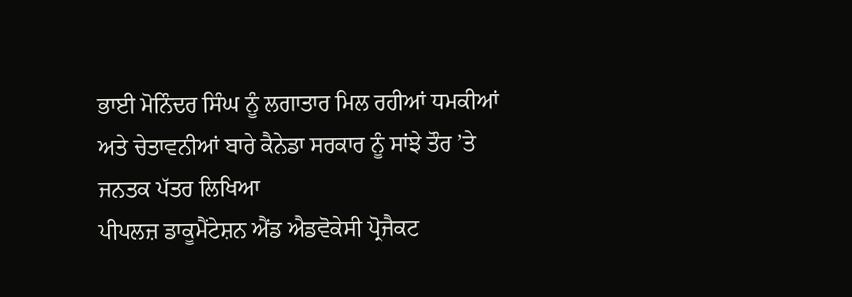ਭਾਈ ਮੋਨਿੰਦਰ ਸਿੰਘ ਨੂੰ ਲਗਾਤਾਰ ਮਿਲ ਰਹੀਆਂ ਧਮਕੀਆਂ ਅਤੇ ਚੇਤਾਵਨੀਆਂ ਬਾਰੇ ਕੈਨੇਡਾ ਸਰਕਾਰ ਨੂੰ ਸਾਂਝੇ ਤੌਰ ’ਤੇ ਜਨਤਕ ਪੱਤਰ ਲਿਖਿਆ
ਪੀਪਲਜ਼ ਡਾਕੂਮੈਂਟੇਸ਼ਨ ਐਂਡ ਐਡਵੋਕੇਸੀ ਪ੍ਰੋਜੈਕਟ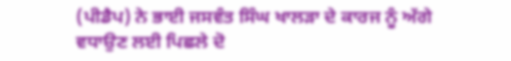(ਪੀਡੈਪ) ਨੇ ਭਾਈ ਜਸਵੰਤ ਸਿੰਘ ਖਾਲੜਾ ਦੇ ਕਾਰਜ ਨੂੰ ਅੱਗੇ ਵਧਾਉਣ ਲਈ ਪਿਛਲੇ ਦੋ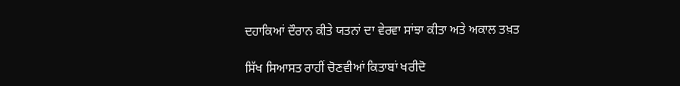ਦਹਾਕਿਆਂ ਦੌਰਾਨ ਕੀਤੇ ਯਤਨਾਂ ਦਾ ਵੇਰਵਾ ਸਾਂਝਾ ਕੀਤਾ ਅਤੇ ਅਕਾਲ ਤਖ਼ਤ

ਸਿੱਖ ਸਿਆਸਤ ਰਾਹੀਂ ਚੋਣਵੀਆਂ ਕਿਤਾਬਾਂ ਖਰੀਦੋ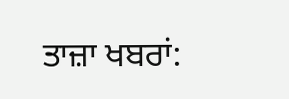ਤਾਜ਼ਾ ਖਬਰਾਂ: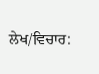ਲੇਖ/ਵਿਚਾਰ: